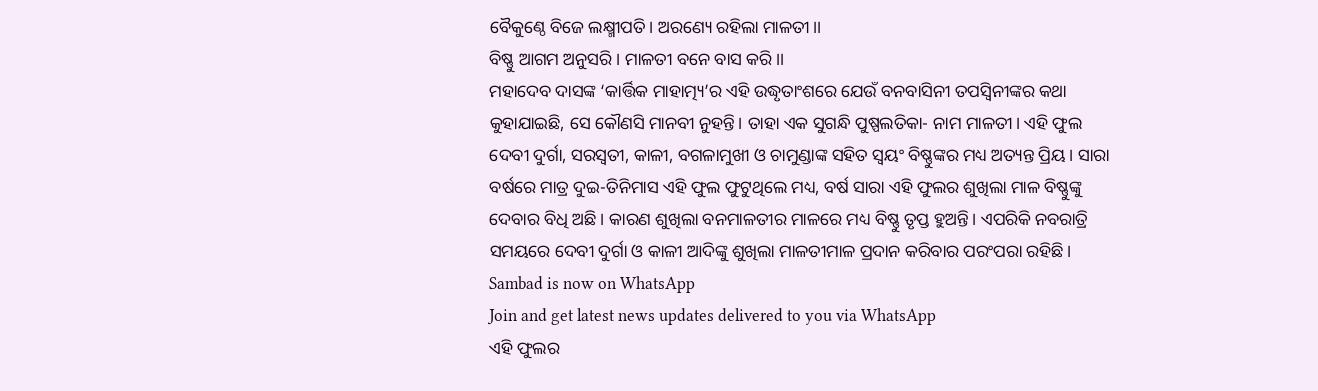ବୈକୁଣ୍ଠେ ବିଜେ ଲକ୍ଷ୍ମୀପତି। ଅରଣ୍ୟେ ରହିଲା ମାଳତୀ।।
ବିଷ୍ଣୁ ଆଗମ ଅନୁସରି। ମାଳତୀ ବନେ ବାସ କରି।।
ମହାଦେବ ଦାସଙ୍କ ‘କାର୍ତ୍ତିକ ମାହାତ୍ମ୍ୟ’ର ଏହି ଉଦ୍ଧୃତାଂଶରେ ଯେଉଁ ବନବାସିନୀ ତପସ୍ୱିନୀଙ୍କର କଥା କୁହାଯାଇଛି, ସେ କୌଣସି ମାନବୀ ନୁହନ୍ତି। ତାହା ଏକ ସୁଗନ୍ଧି ପୁଷ୍ପଲତିକା- ନାମ ମାଳତୀ। ଏହି ଫୁଲ ଦେବୀ ଦୁର୍ଗା, ସରସ୍ୱତୀ, କାଳୀ, ବଗଳାମୁଖୀ ଓ ଚାମୁଣ୍ଡାଙ୍କ ସହିତ ସ୍ୱୟଂ ବିଷ୍ଣୁଙ୍କର ମଧ୍ୟ ଅତ୍ୟନ୍ତ ପ୍ରିୟ। ସାରା ବର୍ଷରେ ମାତ୍ର ଦୁଇ-ତିନିମାସ ଏହି ଫୁଲ ଫୁଟୁଥିଲେ ମଧ୍ୟ, ବର୍ଷ ସାରା ଏହି ଫୁଲର ଶୁଖିଲା ମାଳ ବିଷ୍ଣୁଙ୍କୁ ଦେବାର ବିଧି ଅଛି। କାରଣ ଶୁଖିଲା ବନମାଳତୀର ମାଳରେ ମଧ୍ୟ ବିଷ୍ଣୁ ତୃପ୍ତ ହୁଅନ୍ତି। ଏପରିକି ନବରାତ୍ରି ସମୟରେ ଦେବୀ ଦୁର୍ଗା ଓ କାଳୀ ଆଦିଙ୍କୁ ଶୁଖିଲା ମାଳତୀମାଳ ପ୍ରଦାନ କରିବାର ପରଂପରା ରହିଛି।
Sambad is now on WhatsApp
Join and get latest news updates delivered to you via WhatsApp
ଏହି ଫୁଲର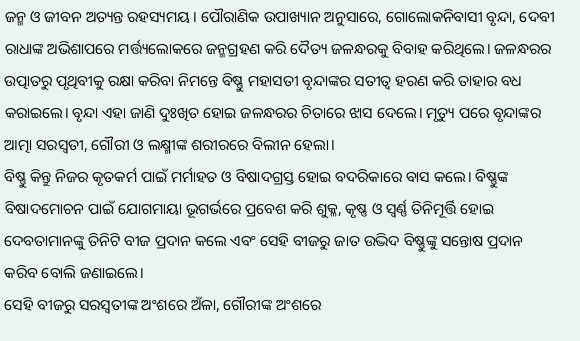ଜନ୍ମ ଓ ଜୀବନ ଅତ୍ୟନ୍ତ ରହସ୍ୟମୟ। ପୌରାଣିକ ଉପାଖ୍ୟାନ ଅନୁସାରେ, ଗୋଲୋକନିବାସୀ ବୃନ୍ଦା, ଦେବୀ ରାଧାଙ୍କ ଅଭିଶାପରେ ମର୍ତ୍ତ୍ୟଲୋକରେ ଜନ୍ମଗ୍ରହଣ କରି ଦୈତ୍ୟ ଜଳନ୍ଧରକୁ ବିବାହ କରିଥିଲେ। ଜଳନ୍ଧରର ଉତ୍ପାତରୁ ପୃଥିବୀକୁ ରକ୍ଷା କରିବା ନିମନ୍ତେ ବିଷ୍ଣୁ ମହାସତୀ ବୃନ୍ଦାଙ୍କର ସତୀତ୍ୱ ହରଣ କରି ତାହାର ବଧ କରାଇଲେ। ବୃନ୍ଦା ଏହା ଜାଣି ଦୁଃଖିତ ହୋଇ ଜଳନ୍ଧରର ଚିତାରେ ଝାସ ଦେଲେ। ମୃତ୍ୟୁ ପରେ ବୃନ୍ଦାଙ୍କର ଆତ୍ମା ସରସ୍ୱତୀ, ଗୌରୀ ଓ ଲକ୍ଷ୍ମୀଙ୍କ ଶରୀରରେ ବିଲୀନ ହେଲା।
ବିଷ୍ଣୁ କିନ୍ତୁ ନିଜର କୃତକର୍ମ ପାଇଁ ମର୍ମାହତ ଓ ବିଷାଦଗ୍ରସ୍ତ ହୋଇ ବଦରିକାରେ ବାସ କଲେ। ବିଷ୍ଣୁଙ୍କ ବିଷାଦମୋଚନ ପାଇଁ ଯୋଗମାୟା ଭୂଗର୍ଭରେ ପ୍ରବେଶ କରି ଶୁକ୍ଳ, କୃଷ୍ଣ ଓ ସ୍ୱର୍ଣ୍ଣ ତିନିମୂର୍ତ୍ତି ହୋଇ ଦେବତାମାନଙ୍କୁ ତିନିଟି ବୀଜ ପ୍ରଦାନ କଲେ ଏବଂ ସେହି ବୀଜରୁ ଜାତ ଉଦ୍ଭିଦ ବିଷ୍ଣୁଙ୍କୁ ସନ୍ତୋଷ ପ୍ରଦାନ କରିବ ବୋଲି ଜଣାଇଲେ।
ସେହି ବୀଜରୁ ସରସ୍ୱତୀଙ୍କ ଅଂଶରେ ଅଁଳା, ଗୌରୀଙ୍କ ଅଂଶରେ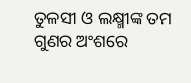ତୁଳସୀ ଓ ଲକ୍ଷ୍ମୀଙ୍କ ତମ ଗୁଣର ଅଂଶରେ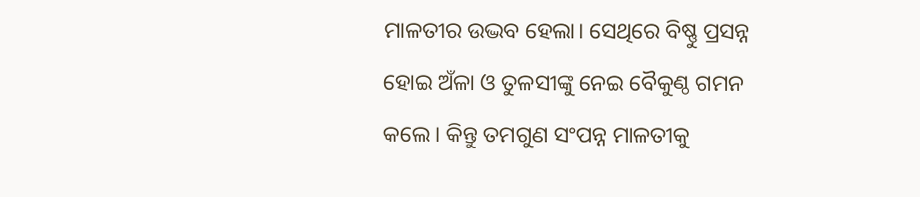ମାଳତୀର ଉଦ୍ଭବ ହେଲା। ସେଥିରେ ବିଷ୍ଣୁ ପ୍ରସନ୍ନ ହୋଇ ଅଁଳା ଓ ତୁଳସୀଙ୍କୁ ନେଇ ବୈକୁଣ୍ଠ ଗମନ କଲେ। କିନ୍ତୁ ତମଗୁଣ ସଂପନ୍ନ ମାଳତୀକୁ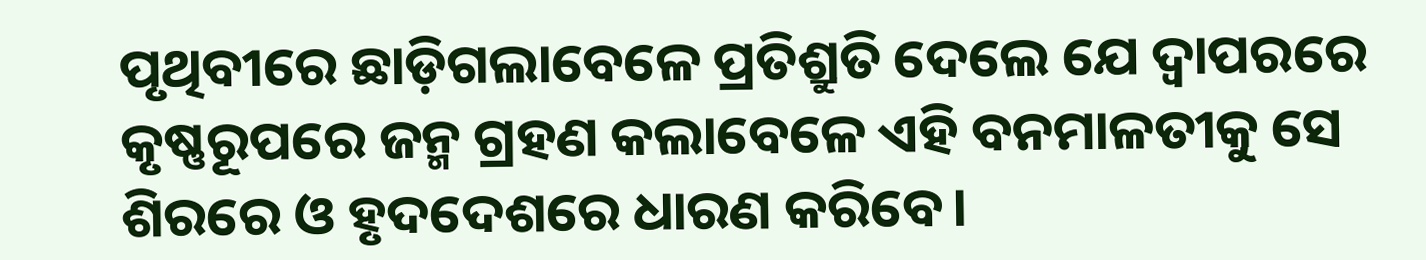ପୃଥିବୀରେ ଛାଡ଼ିଗଲାବେଳେ ପ୍ରତିଶ୍ରୁତି ଦେଲେ ଯେ ଦ୍ୱାପରରେ କୃଷ୍ଣରୂପରେ ଜନ୍ମ ଗ୍ରହଣ କଲାବେଳେ ଏହି ବନମାଳତୀକୁ ସେ ଶିରରେ ଓ ହୃଦଦେଶରେ ଧାରଣ କରିବେ।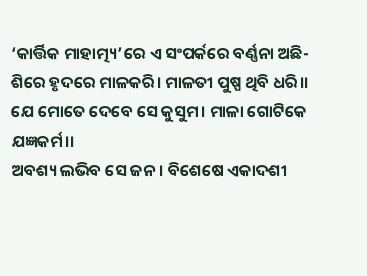‘କାର୍ତ୍ତିକ ମାହାତ୍ମ୍ୟ’ରେ ଏ ସଂପର୍କରେ ବର୍ଣ୍ଣନା ଅଛି-
ଶିରେ ହୃଦରେ ମାଳକରି। ମାଳତୀ ପୁଷ୍ପ ଥିବି ଧରି।।
ଯେ ମୋତେ ଦେବେ ସେ କୁସୁମ। ମାଳା ଗୋଟିକେ ଯଜ୍ଞକର୍ମ।।
ଅବଶ୍ୟ ଲଭିବ ସେ ଜନ। ବିଶେଷେ ଏକାଦଶୀ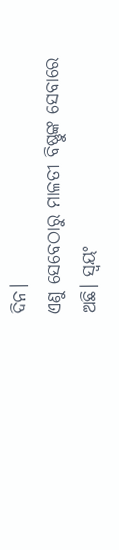ଦିନ।
ଏଣୁ ସେବେଠାରୁ ମାଳତୀ ବିଷ୍ଣୁଙ୍କ ସେବାରେ ଅଛି। ସ୍ୱୟଂ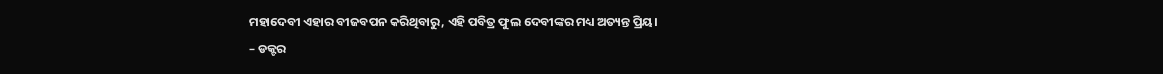ମହାଦେବୀ ଏହାର ବୀଜବପନ କରିଥିବାରୁ, ଏହି ପବିତ୍ର ଫୁଲ ଦେବୀଙ୍କର ମଧ୍ୟ ଅତ୍ୟନ୍ତ ପ୍ରିୟ।
– ଡକ୍ଟର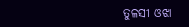ତୁଳସୀ ଓଝା